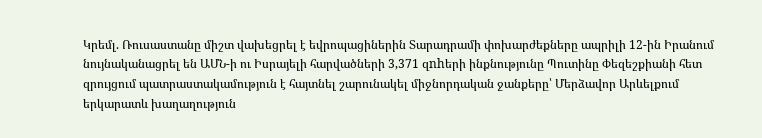Կրեմլ. Ռուսաստանը միշտ վախեցրել է եվրոպացիներին Տարադրամի փոխարժեքները ապրիլի 12-ին Իրանում նույնականացրել են ԱՄՆ-ի ու Իսրայելի հարվածների 3,371 զnhերի ինքնությունը Պուտինը Փեզեշքիանի հետ զրույցում պատրաստակամություն է հայտնել շարունակել միջնորդական ջանքերը՝ Մերձավոր Արևելքում երկարատև խաղաղություն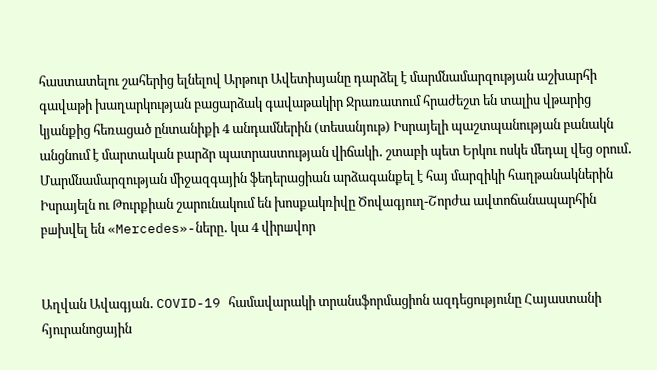հաստատելու շահերից ելնելով Արթուր Ավետիսյանը դարձել է մարմնամարզության աշխարհի գավաթի խաղարկության բացարձակ գավաթակիր Ջրառատում հրաժեշտ են տալիս վթարից կյանքից հեռացած ընտանիքի 4 անդամներին (տեսանյութ) Իսրայելի պաշտպանության բանակն անցնում է մարտական բարձր պատրաստության վիճակի․ շտաբի պետ Երկու ոսկե մեդալ վեց օրում․ Մարմնամարզության միջազգային ֆեդերացիան արձագանքել է հայ մարզիկի հաղթանակներին Իսրայելն ու Թուրքիան շարունակում են խոսքակռիվը Ծովագյուղ-Շորժա ավտոճանապարհին բшխվել են «Mercedes»-ները․ կա 4 վիրшվոր


Աղվան Ավագյան․ COVID-19 համավարակի տրանսֆորմացիոն ազդեցությունը Հայաստանի հյուրանոցային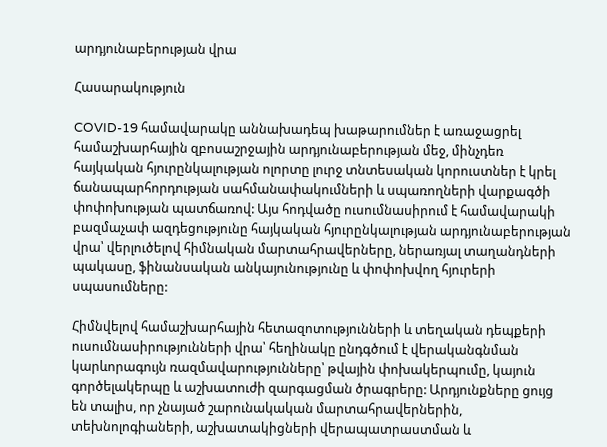արդյունաբերության վրա

Հասարակություն

COVID-19 համավարակը աննախադեպ խաթարումներ է առաջացրել համաշխարհային զբոսաշրջային արդյունաբերության մեջ, մինչդեռ հայկական հյուրընկալության ոլորտը լուրջ տնտեսական կորուստներ է կրել ճանապարհորդության սահմանափակումների և սպառողների վարքագծի փոփոխության պատճառով: Այս հոդվածը ուսումնասիրում է համավարակի բազմաչափ ազդեցությունը հայկական հյուրընկալության արդյունաբերության վրա՝ վերլուծելով հիմնական մարտահրավերները, ներառյալ տաղանդների պակասը, ֆինանսական անկայունությունը և փոփոխվող հյուրերի սպասումները:

Հիմնվելով համաշխարհային հետազոտությունների և տեղական դեպքերի ուսումնասիրությունների վրա՝ հեղինակը ընդգծում է վերականգնման կարևորագույն ռազմավարությունները՝ թվային փոխակերպումը, կայուն գործելակերպը և աշխատուժի զարգացման ծրագրերը: Արդյունքները ցույց են տալիս, որ չնայած շարունակական մարտահրավերներին, տեխնոլոգիաների, աշխատակիցների վերապատրաստման և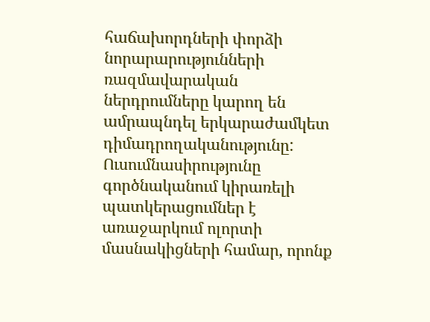հաճախորդների փորձի նորարարությունների ռազմավարական ներդրումները կարող են ամրապնդել երկարաժամկետ դիմադրողականությունը: Ուսումնասիրությունը գործնականում կիրառելի պատկերացումներ է առաջարկում ոլորտի մասնակիցների համար, որոնք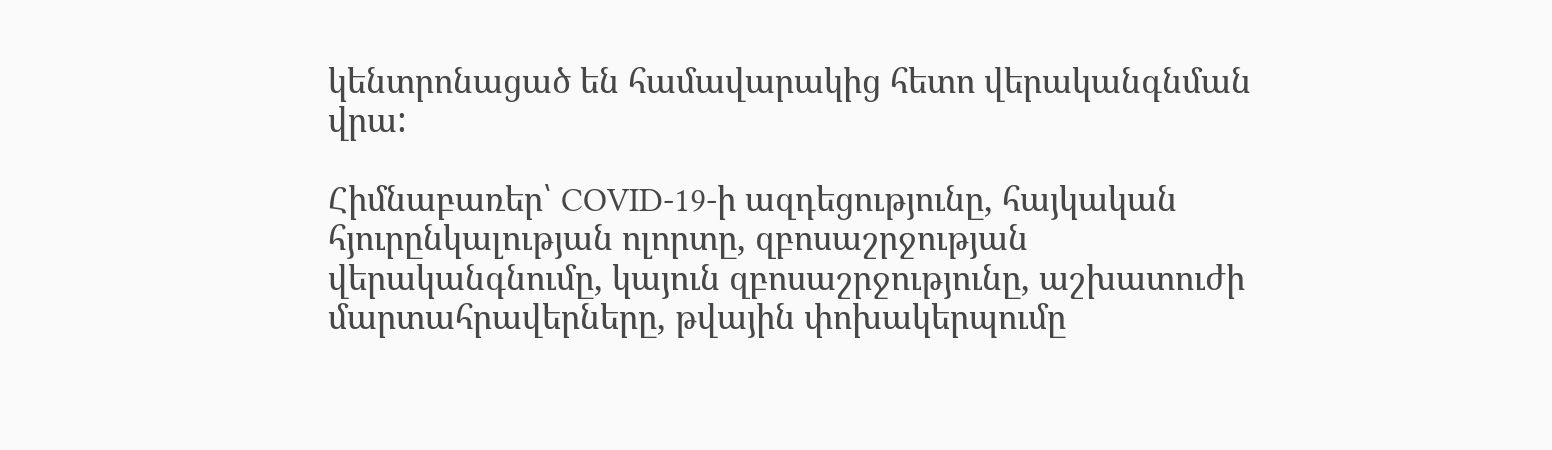կենտրոնացած են համավարակից հետո վերականգնման վրա:

Հիմնաբառեր՝ COVID-19-ի ազդեցությունը, հայկական հյուրընկալության ոլորտը, զբոսաշրջության վերականգնումը, կայուն զբոսաշրջությունը, աշխատուժի մարտահրավերները, թվային փոխակերպումը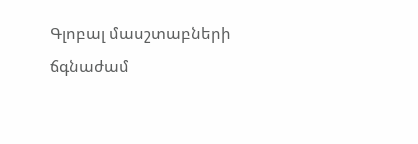Գլոբալ մասշտաբների ճգնաժամ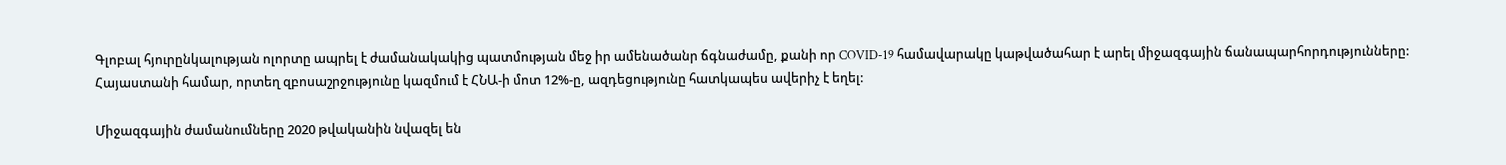Գլոբալ հյուրընկալության ոլորտը ապրել է ժամանակակից պատմության մեջ իր ամենածանր ճգնաժամը, քանի որ COVID-19 համավարակը կաթվածահար է արել միջազգային ճանապարհորդությունները: Հայաստանի համար, որտեղ զբոսաշրջությունը կազմում է ՀՆԱ-ի մոտ 12%-ը, ազդեցությունը հատկապես ավերիչ է եղել:

Միջազգային ժամանումները 2020 թվականին նվազել են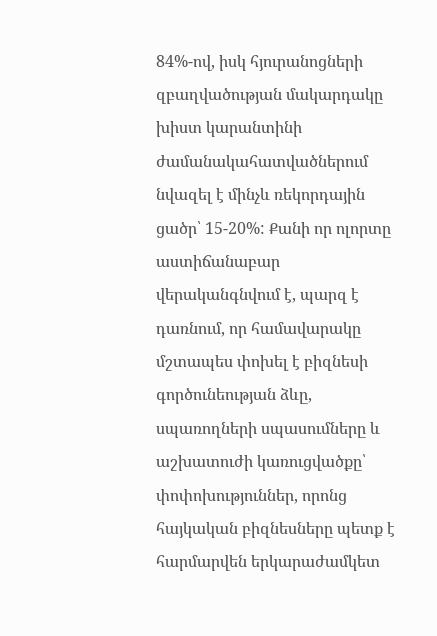84%-ով, իսկ հյուրանոցների զբաղվածության մակարդակը խիստ կարանտինի ժամանակահատվածներում նվազել է մինչև ռեկորդային ցածր՝ 15-20%: Քանի որ ոլորտը աստիճանաբար վերականգնվում է, պարզ է դառնում, որ համավարակը մշտապես փոխել է բիզնեսի գործունեության ձևը, սպառողների սպասումները և աշխատուժի կառուցվածքը՝ փոփոխություններ, որոնց հայկական բիզնեսները պետք է հարմարվեն երկարաժամկետ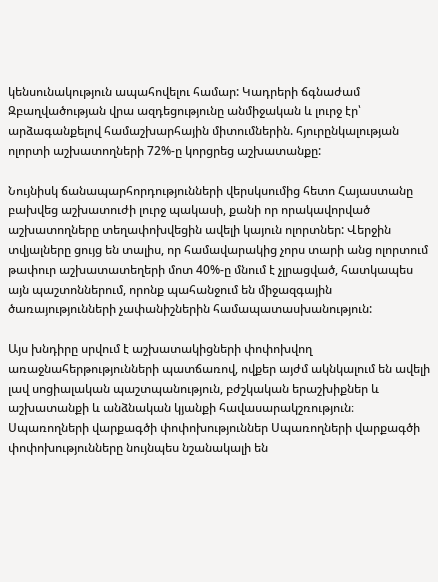կենսունակություն ապահովելու համար: Կադրերի ճգնաժամ Զբաղվածության վրա ազդեցությունը անմիջական և լուրջ էր՝ արձագանքելով համաշխարհային միտումներին. հյուրընկալության ոլորտի աշխատողների 72%-ը կորցրեց աշխատանքը:

Նույնիսկ ճանապարհորդությունների վերսկսումից հետո Հայաստանը բախվեց աշխատուժի լուրջ պակասի, քանի որ որակավորված աշխատողները տեղափոխվեցին ավելի կայուն ոլորտներ: Վերջին տվյալները ցույց են տալիս, որ համավարակից չորս տարի անց ոլորտում թափուր աշխատատեղերի մոտ 40%-ը մնում է չլրացված, հատկապես այն պաշտոններում, որոնք պահանջում են միջազգային ծառայությունների չափանիշներին համապատասխանություն:

Այս խնդիրը սրվում է աշխատակիցների փոփոխվող առաջնահերթությունների պատճառով, ովքեր այժմ ակնկալում են ավելի լավ սոցիալական պաշտպանություն, բժշկական երաշխիքներ և աշխատանքի և անձնական կյանքի հավասարակշռություն։ Սպառողների վարքագծի փոփոխություններ Սպառողների վարքագծի փոփոխությունները նույնպես նշանակալի են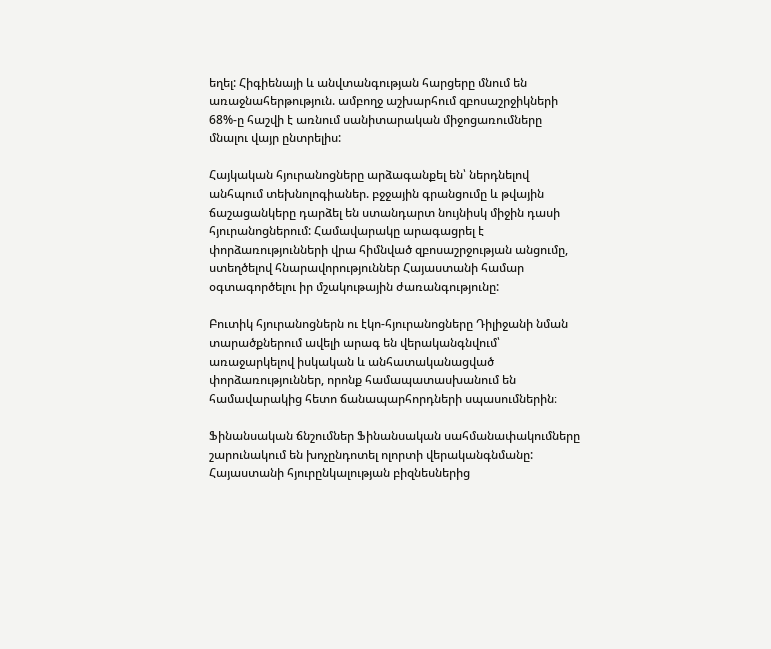եղել: Հիգիենայի և անվտանգության հարցերը մնում են առաջնահերթություն. ամբողջ աշխարհում զբոսաշրջիկների 68%-ը հաշվի է առնում սանիտարական միջոցառումները մնալու վայր ընտրելիս:

Հայկական հյուրանոցները արձագանքել են՝ ներդնելով անհպում տեխնոլոգիաներ. բջջային գրանցումը և թվային ճաշացանկերը դարձել են ստանդարտ նույնիսկ միջին դասի հյուրանոցներում: Համավարակը արագացրել է փորձառությունների վրա հիմնված զբոսաշրջության անցումը, ստեղծելով հնարավորություններ Հայաստանի համար օգտագործելու իր մշակութային ժառանգությունը:

Բուտիկ հյուրանոցներն ու էկո-հյուրանոցները Դիլիջանի նման տարածքներում ավելի արագ են վերականգնվում՝ առաջարկելով իսկական և անհատականացված փորձառություններ, որոնք համապատասխանում են համավարակից հետո ճանապարհորդների սպասումներին։

Ֆինանսական ճնշումներ Ֆինանսական սահմանափակումները շարունակում են խոչընդոտել ոլորտի վերականգնմանը: Հայաստանի հյուրընկալության բիզնեսներից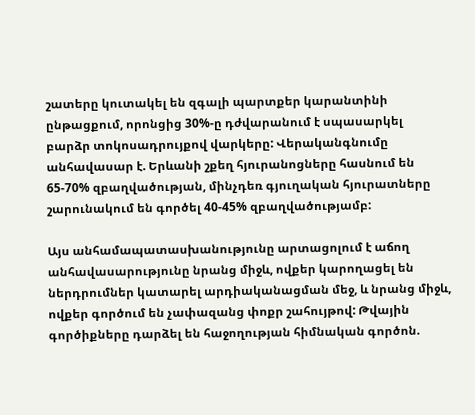շատերը կուտակել են զգալի պարտքեր կարանտինի ընթացքում, որոնցից 30%-ը դժվարանում է սպասարկել բարձր տոկոսադրույքով վարկերը: Վերականգնումը անհավասար է. Երևանի շքեղ հյուրանոցները հասնում են 65-70% զբաղվածության, մինչդեռ գյուղական հյուրատները շարունակում են գործել 40-45% զբաղվածությամբ:

Այս անհամապատասխանությունը արտացոլում է աճող անհավասարությունը նրանց միջև, ովքեր կարողացել են ներդրումներ կատարել արդիականացման մեջ, և նրանց միջև, ովքեր գործում են չափազանց փոքր շահույթով: Թվային գործիքները դարձել են հաջողության հիմնական գործոն.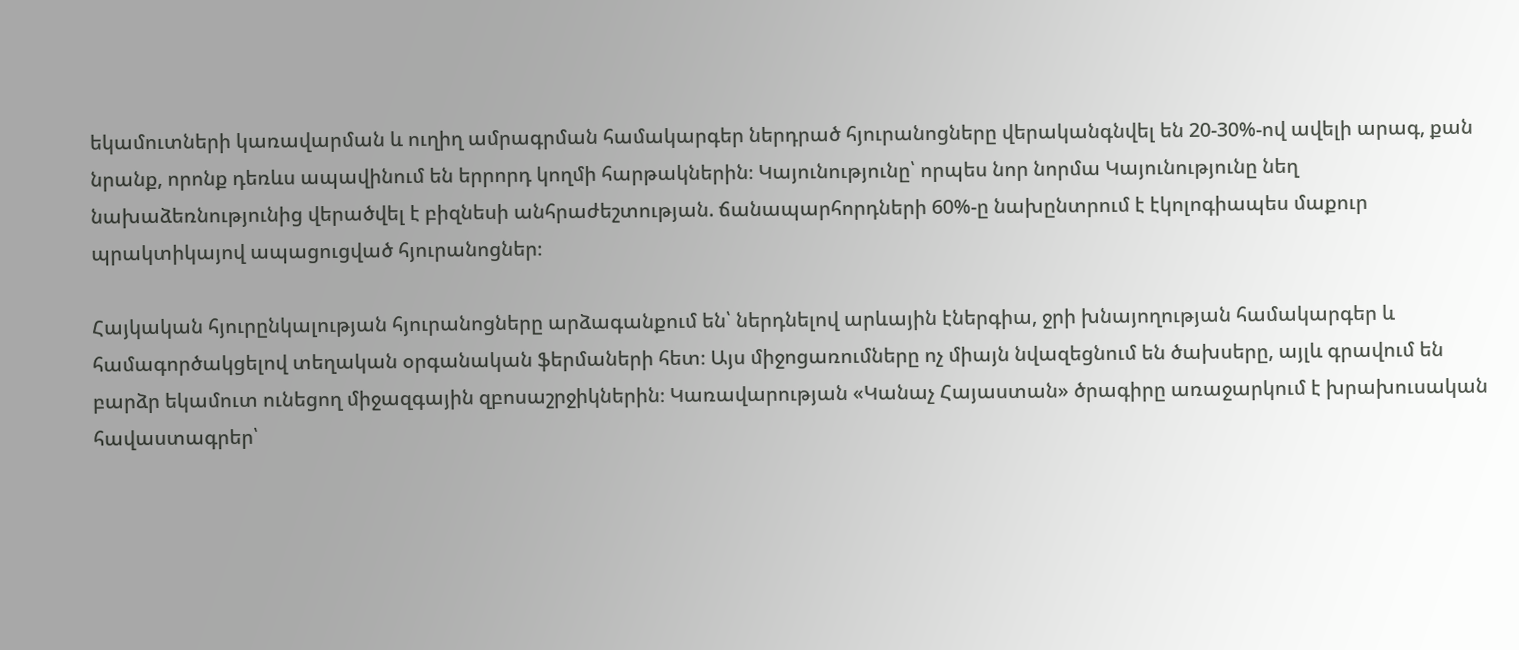եկամուտների կառավարման և ուղիղ ամրագրման համակարգեր ներդրած հյուրանոցները վերականգնվել են 20-30%-ով ավելի արագ, քան նրանք, որոնք դեռևս ապավինում են երրորդ կողմի հարթակներին։ Կայունությունը՝ որպես նոր նորմա Կայունությունը նեղ նախաձեռնությունից վերածվել է բիզնեսի անհրաժեշտության. ճանապարհորդների 60%-ը նախընտրում է էկոլոգիապես մաքուր պրակտիկայով ապացուցված հյուրանոցներ։

Հայկական հյուրընկալության հյուրանոցները արձագանքում են՝ ներդնելով արևային էներգիա, ջրի խնայողության համակարգեր և համագործակցելով տեղական օրգանական ֆերմաների հետ։ Այս միջոցառումները ոչ միայն նվազեցնում են ծախսերը, այլև գրավում են բարձր եկամուտ ունեցող միջազգային զբոսաշրջիկներին։ Կառավարության «Կանաչ Հայաստան» ծրագիրը առաջարկում է խրախուսական հավաստագրեր՝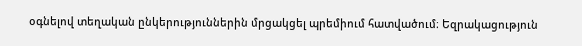օգնելով տեղական ընկերություններին մրցակցել պրեմիում հատվածում։ Եզրակացություն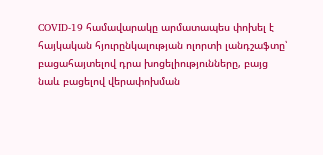COVID-19 համավարակը արմատապես փոխել է հայկական հյուրընկալության ոլորտի լանդշաֆտը՝ բացահայտելով դրա խոցելիությունները, բայց նաև բացելով վերափոխման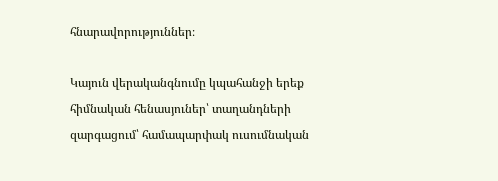հնարավորություններ։

Կայուն վերականգնումը կպահանջի երեք հիմնական հենասյուներ՝ տաղանդների զարգացում՝ համապարփակ ուսումնական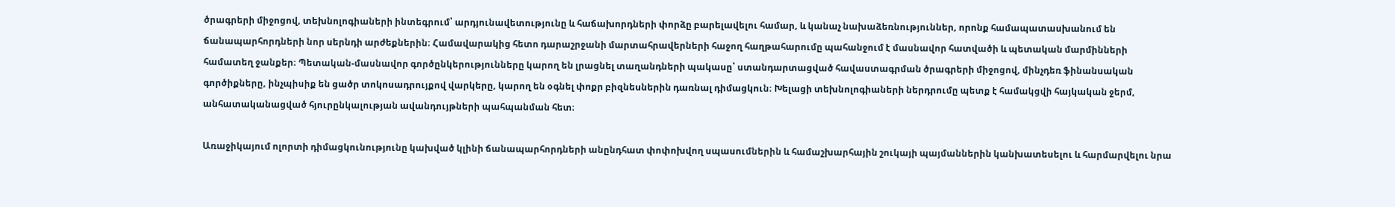ծրագրերի միջոցով, տեխնոլոգիաների ինտեգրում՝ արդյունավետությունը և հաճախորդների փորձը բարելավելու համար, և կանաչ նախաձեռնություններ, որոնք համապատասխանում են ճանապարհորդների նոր սերնդի արժեքներին։ Համավարակից հետո դարաշրջանի մարտահրավերների հաջող հաղթահարումը պահանջում է մասնավոր հատվածի և պետական մարմինների համատեղ ջանքեր։ Պետական-մասնավոր գործընկերությունները կարող են լրացնել տաղանդների պակասը՝ ստանդարտացված հավաստագրման ծրագրերի միջոցով, մինչդեռ ֆինանսական գործիքները, ինչպիսիք են ցածր տոկոսադրույքով վարկերը, կարող են օգնել փոքր բիզնեսներին դառնալ դիմացկուն։ Խելացի տեխնոլոգիաների ներդրումը պետք է համակցվի հայկական ջերմ, անհատականացված հյուրընկալության ավանդույթների պահպանման հետ։

Առաջիկայում ոլորտի դիմացկունությունը կախված կլինի ճանապարհորդների անընդհատ փոփոխվող սպասումներին և համաշխարհային շուկայի պայմաններին կանխատեսելու և հարմարվելու նրա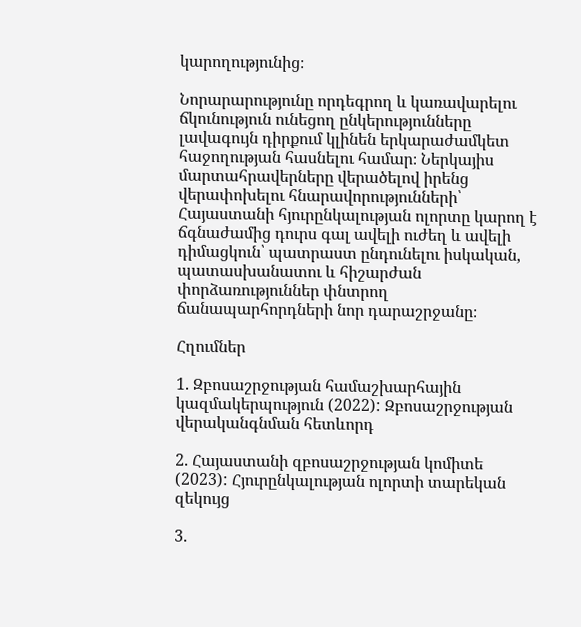կարողությունից։

Նորարարությունը որդեգրող և կառավարելու ճկունություն ունեցող ընկերությունները լավագույն դիրքում կլինեն երկարաժամկետ հաջողության հասնելու համար։ Ներկայիս մարտահրավերները վերածելով իրենց վերափոխելու հնարավորությունների՝ Հայաստանի հյուրընկալության ոլորտը կարող է ճգնաժամից դուրս գալ ավելի ուժեղ և ավելի դիմացկուն՝ պատրաստ ընդունելու իսկական, պատասխանատու և հիշարժան փորձառություններ փնտրող ճանապարհորդների նոր դարաշրջանը։

Հղումներ

1. Զբոսաշրջության համաշխարհային կազմակերպություն (2022): Զբոսաշրջության վերականգնման հետևորդ

2. Հայաստանի զբոսաշրջության կոմիտե (2023): Հյուրընկալության ոլորտի տարեկան զեկույց

3.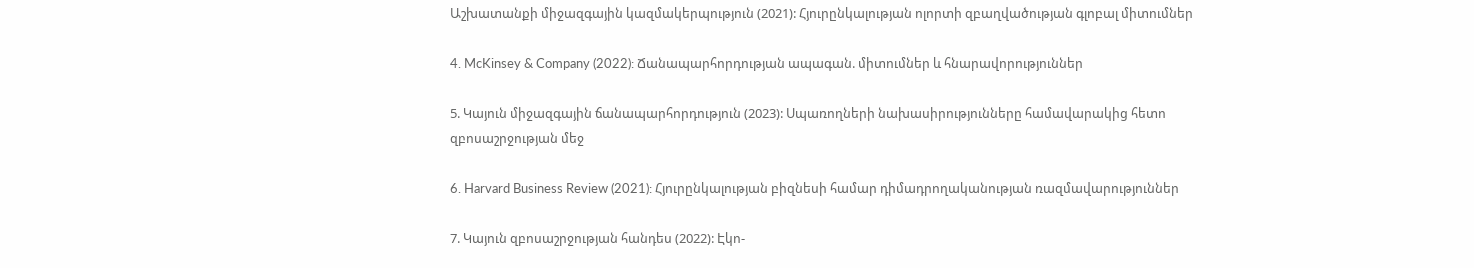Աշխատանքի միջազգային կազմակերպություն (2021): Հյուրընկալության ոլորտի զբաղվածության գլոբալ միտումներ

4. McKinsey & Company (2022): Ճանապարհորդության ապագան. միտումներ և հնարավորություններ

5. Կայուն միջազգային ճանապարհորդություն (2023): Սպառողների նախասիրությունները համավարակից հետո զբոսաշրջության մեջ

6. Harvard Business Review (2021): Հյուրընկալության բիզնեսի համար դիմադրողականության ռազմավարություններ

7. Կայուն զբոսաշրջության հանդես (2022): Էկո-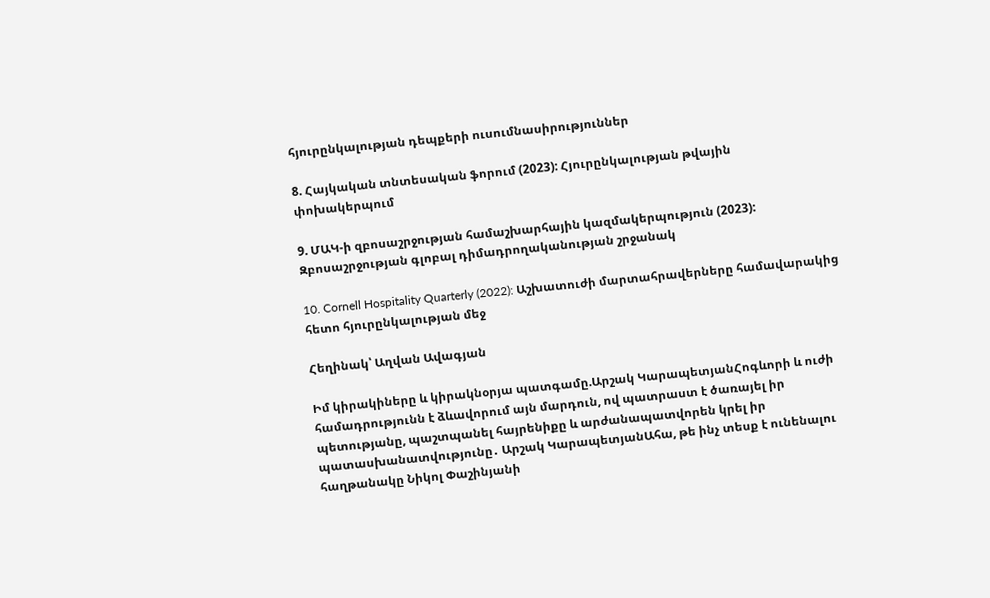հյուրընկալության դեպքերի ուսումնասիրություններ

8. Հայկական տնտեսական ֆորում (2023): Հյուրընկալության թվային փոխակերպում

9. ՄԱԿ-ի զբոսաշրջության համաշխարհային կազմակերպություն (2023): Զբոսաշրջության գլոբալ դիմադրողականության շրջանակ

10. Cornell Hospitality Quarterly (2022): Աշխատուժի մարտահրավերները համավարակից հետո հյուրընկալության մեջ

Հեղինակ՝ Աղվան Ավագյան

Իմ կիրակիները և կիրակնօրյա պատգամը.Արշակ ԿարապետյանՀոգևորի և ուժի համադրությունն է ձևավորում այն մարդուն, ով պատրաստ է ծառայել իր պետությանը, պաշտպանել հայրենիքը և արժանապատվորեն կրել իր պատասխանատվությունը․ Արշակ ԿարապետյանԱհա, թե ինչ տեսք է ունենալու հաղթանակը Նիկոլ Փաշինյանի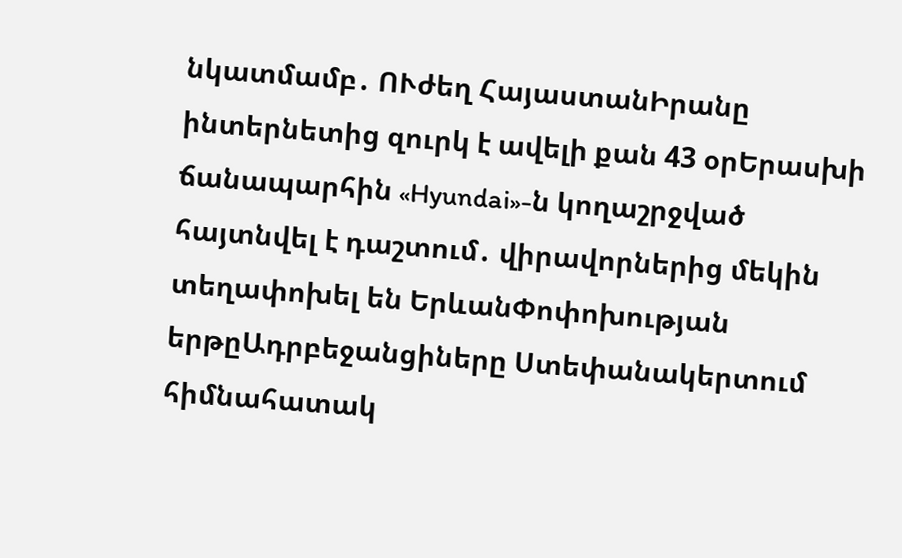նկատմամբ․ ՈՒժեղ ՀայաստանԻրանը ինտերնետից զուրկ է ավելի քան 43 օրԵրասխի ճանապարհին «Hyundai»-ն կողաշրջված հայտնվել է դաշտում․ վիրավորներից մեկին տեղափոխել են ԵրևանՓոփոխության երթըԱդրբեջանցիները Ստեփանակերտում հիմնահատակ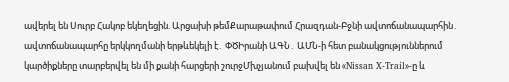ավերել են Սուրբ Հակոբ եկեղեցին. Արցախի թեմՔարաթափում Հրազդան-Բջնի ավտոճանապարհին․ ավտոճանապարհը երկկողմանի երթևեկելի է․ ՓԾԻրանի ԱԳՆ․ ԱՄՆ-ի հետ բանակցություններում կարծիքները տարբերվել են մի քանի հարցերի շուրջՄխչյանում բախվել են «Nissan X-Trail»-ը և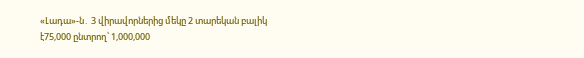«Լադա»-ն․ 3 վիրավորներից մեկը 2 տարեկան բալիկ է75,000 ընտրող՝ 1,000,000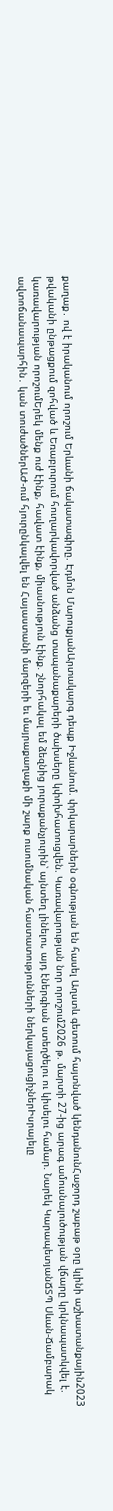քաղաք․ ով է իրականում որոշում Երևանի ճակատագիրը. Էդմոն ՄարուքյանԱրտակարգ դեպք Իջևանում. փրկարարներն օգնության են հասել Աղստև գետում հայտնված կենդանունՀաջորդ շաբաթ օրը կլինի աշխատանքային2023 թվականի ընթացքում զոհված և Եռաբլուրում հուղարկավորված անձանց տապանաքարերի ծախսերը կփոխհատուցվեն. Կառավարության նոր որոշում2026 թ. մարտի 27-ից արագ ամուսնալուծության վճարը կրկնապատկվել է. կառավարության որոշումԵրեկ մենք ուժ էինք, հավատ էինք, միասնություն էինք. շնորհակալ եմ ձեզնից յուրաքանչյուրին՝ այնտեղ լինելու, այդ էներգիան ստեղծելու ու կիսելու համար. Նարեկ ԿարապետյանՃՏՊ Սևան-Ճամբարակ ավտոճանապարհին․ կան տուժածներԱԺ-ում հյուրընկալվել են Հայաստանի մարզերի եւ մայրաքաղաքի մի շարք ուսումնական հաստատությունների ներկայացուցիչներԻսրայելը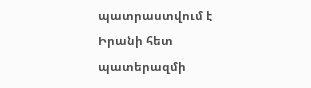պատրաստվում է Իրանի հետ պատերազմի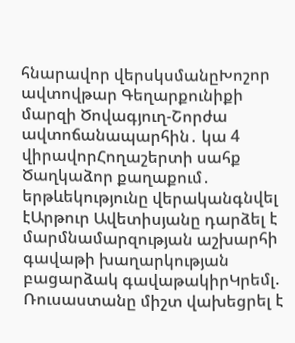հնարավոր վերսկսմանըԽոշոր ավտովթար Գեղարքունիքի մարզի Ծովագյուղ-Շորժա ավտոճանապարհին․ կա 4 վիրավորՀողաշերտի սահք Ծաղկաձոր քաղաքում․ երթևեկությունը վերականգնվել էԱրթուր Ավետիսյանը դարձել է մարմնամարզության աշխարհի գավաթի խաղարկության բացարձակ գավաթակիրԿրեմլ. Ռուսաստանը միշտ վախեցրել է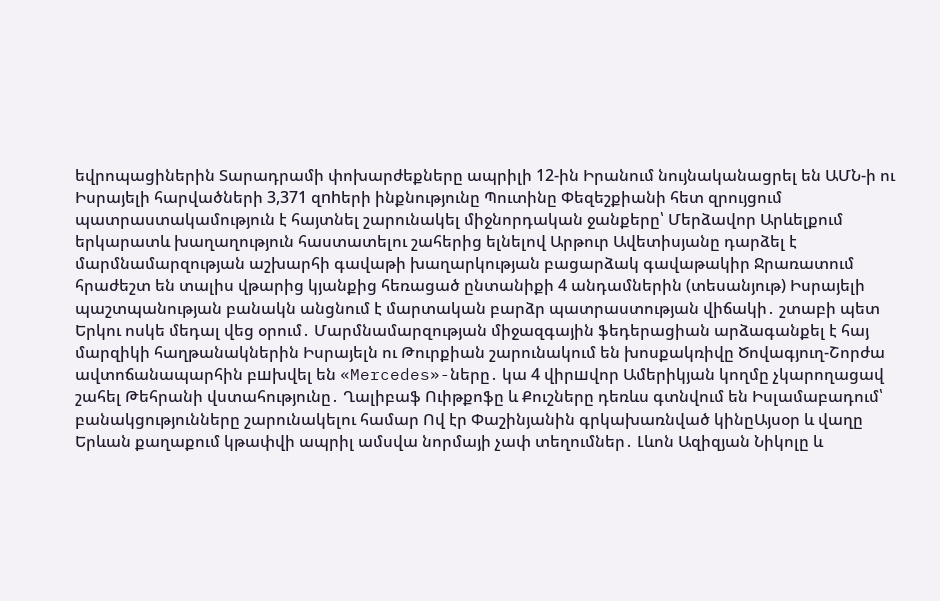եվրոպացիներին Տարադրամի փոխարժեքները ապրիլի 12-ին Իրանում նույնականացրել են ԱՄՆ-ի ու Իսրայելի հարվածների 3,371 զnhերի ինքնությունը Պուտինը Փեզեշքիանի հետ զրույցում պատրաստակամություն է հայտնել շարունակել միջնորդական ջանքերը՝ Մերձավոր Արևելքում երկարատև խաղաղություն հաստատելու շահերից ելնելով Արթուր Ավետիսյանը դարձել է մարմնամարզության աշխարհի գավաթի խաղարկության բացարձակ գավաթակիր Ջրառատում հրաժեշտ են տալիս վթարից կյանքից հեռացած ընտանիքի 4 անդամներին (տեսանյութ) Իսրայելի պաշտպանության բանակն անցնում է մարտական բարձր պատրաստության վիճակի․ շտաբի պետ Երկու ոսկե մեդալ վեց օրում․ Մարմնամարզության միջազգային ֆեդերացիան արձագանքել է հայ մարզիկի հաղթանակներին Իսրայելն ու Թուրքիան շարունակում են խոսքակռիվը Ծովագյուղ-Շորժա ավտոճանապարհին բшխվել են «Mercedes»-ները․ կա 4 վիրшվոր Ամերիկյան կողմը չկարողացավ շահել Թեհրանի վստահությունը․ Ղալիբաֆ Ուիթքոֆը և Քուշները դեռևս գտնվում են Իսլամաբադում՝ բանակցությունները շարունակելու համար Ով էր Փաշինյանին գրկախառնված կինըԱյսօր և վաղը Երևան քաղաքում կթափվի ապրիլ ամսվա նորմայի չափ տեղումներ․ Լևոն Ազիզյան Նիկոլը և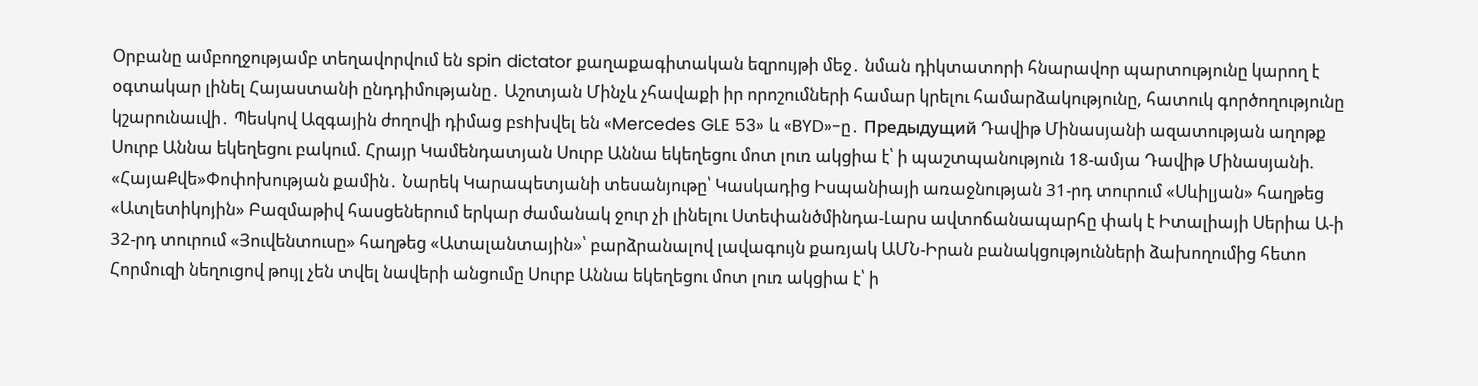Օրբանը ամբողջությամբ տեղավորվում են spin dictator քաղաքագիտական եզրույթի մեջ․ նման դիկտատորի հնարավոր պարտությունը կարող է օգտակար լինել Հայաստանի ընդդիմությանը․ Աշոտյան Մինչև չհավաքի իր որոշումների համար կրելու համարձակությունը, հատուկ գործողությունը կշարունաւվի․ Պեսկով Ազգային ժողովի դիմաց բshխվել են «Mercedes GLE 53» և «BYD»-ը․ Предыдущий Դավիթ Մինասյանի ազատության աղոթք Սուրբ Աննա եկեղեցու բակում. Հրայր Կամենդատյան Սուրբ Աննա եկեղեցու մոտ լուռ ակցիա է՝ ի պաշտպանություն 18-ամյա Դավիթ Մինասյանի. «ՀայաՔվե»Փոփոխության քամին․ Նարեկ Կարապետյանի տեսանյութը՝ Կասկադից Իսպանիայի առաջնության 31-րդ տուրում «Սևիլյան» հաղթեց «Ատլետիկոյին» Բազմաթիվ հասցեներում երկար ժամանակ ջուր չի լինելու Ստեփանծմինդա-Լարս ավտոճանապարհը փակ է Իտալիայի Սերիա Ա-ի 32-րդ տուրում «Յուվենտուսը» հաղթեց «Ատալանտային»՝ բարձրանալով լավագույն քառյակ ԱՄՆ-Իրան բանակցությունների ձախողումից հետո Հորմուզի նեղուցով թույլ չեն տվել նավերի անցումը Սուրբ Աննա եկեղեցու մոտ լուռ ակցիա է՝ ի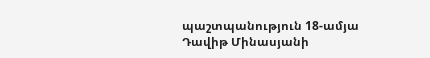պաշտպանություն 18-ամյա Դավիթ Մինասյանի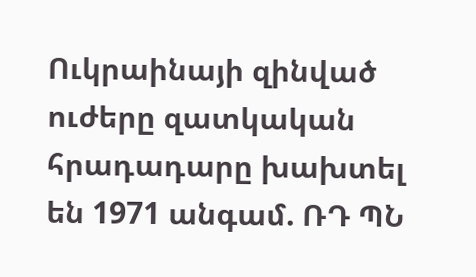Ուկրաինայի զինված ուժերը զատկական հրադադարը խախտել են 1971 անգամ. ՌԴ ՊՆ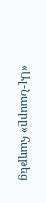«Ալ-Նասրը» հաղթեց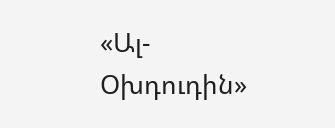«Ալ-Օխդուդին»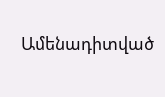Ամենադիտված